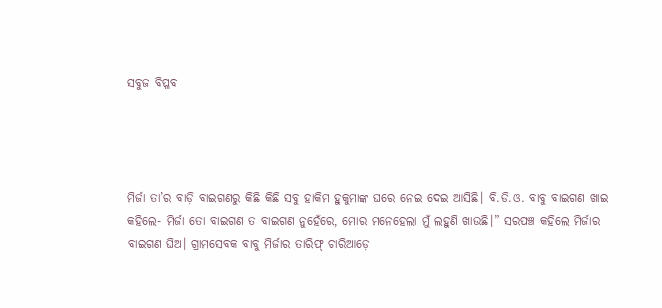ସବୁଜ ବିପ୍ଳବ




ମିର୍ଜା ତା’ର ବାଡ଼ି ବାଇଗଣରୁ କିଛି କିଛି ସବୁ ହାକିମ ହୁକୁମାଙ୍କ ଘରେ ନେଇ ଦେଇ ଆସିଛି। ବି.ଡି.ଓ. ବାବୁ ବାଇଗଣ ଖାଇ କହିଲେ- ମିର୍ଜା ତୋ ବାଇଗଣ ତ ବାଇଗଣ ନୁହେଁରେ, ମୋର ମନେହେଲା ମୁଁ ଲହୁଣି ଖାଉଛି।” ସରପଞ୍ଚ କହିଲେ ମିର୍ଜାର ବାଇଗଣ ଘିଅ। ଗ୍ରାମସେବକ ବାବୁ ମିର୍ଜାର ତାରିଫ୍‌ ଚାରିଆଡ଼େ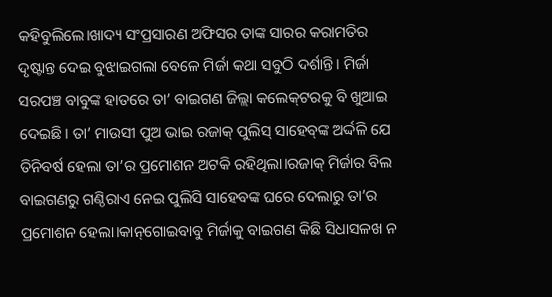କହିବୁଲିଲେ।ଖାଦ୍ୟ ସଂପ୍ରସାରଣ ଅଫିସର ତାଙ୍କ ସାରର କରାମତିର ଦୃଷ୍ଟାନ୍ତ ଦେଇ ବୁଝାଇଗଲା ବେଳେ ମିର୍ଜା କଥା ସବୁଠି ଦର୍ଶାନ୍ତି। ମିର୍ଜା ସରପଞ୍ଚ ବାବୁଙ୍କ ହାତରେ ତା’ ବାଇଗଣ ଜିଲ୍ଲା କଲେକ୍‌ଟରକୁ ବି ଖୁଆଇ ଦେଇଛି। ତା’ ମାଉସୀ ପୁଅ ଭାଇ ରଜାକ୍‌ ପୁଲିସ୍‌ ସାହେବ୍‌ଙ୍କ ଅର୍ଦ୍ଦଳି ଯେ ତିନିବର୍ଷ ହେଲା ତା’ର ପ୍ରମୋଶନ ଅଟକି ରହିଥିଲା।ରଜାକ୍‌ ମିର୍ଜାର ବିଲ ବାଇଗଣରୁ ଗଣ୍ଠିରାଏ ନେଇ ପୁଲିସି ସାହେବଙ୍କ ଘରେ ଦେଲାରୁ ତା’ର ପ୍ରମୋଶନ ହେଲା।କାନ୍‌ଗୋଇବାବୁ ମିର୍ଜାକୁ ବାଇଗଣ କିଛି ସିଧାସଳଖ ନ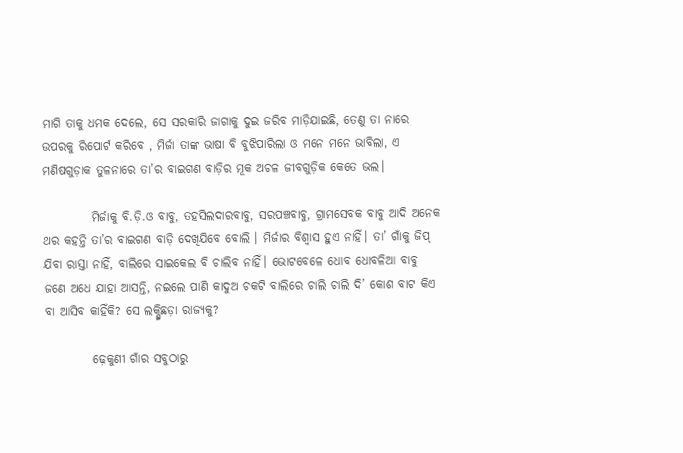ମାଗି ତାକୁ ଧମକ ଦେଲେ, ସେ ସରକାରି ଜାଗାକୁ ଦୁଇ ଜରିବ ମାଡ଼ିଯାଇଛି, ତେଣୁ ତା ନାରେ ଉପରକୁ ରିପୋର୍ଟ କରିବେ , ମିର୍ଜା ତାଙ୍କ ଭାଷା ବି ବୁଝିପାରିଲା ଓ ମନେ ମନେ ଭାବିଲା, ଏ ମଣିଷଗୁଡ଼ାକ ତୁଳନାରେ ତା’ର ବାଇଗଣ ବାଡ଼ିର ମୂକ ଅଚଳ ଜୀବଗୁଡ଼ିକ କେତେ ଭଲ।

          ମିର୍ଜାକୁ ବି.ଡ଼ି.ଓ ବାବୁ, ତହସିଲଦାରବାବୁ, ସରପଞ୍ଚବାବୁ, ଗ୍ରାମସେବକ ବାବୁ ଆଦି ଅନେକ ଥର କହନ୍ତି ତା’ର ବାଇଗଣ ବାଡ଼ି ଦେଖିଯିବେ ବୋଲି । ମିର୍ଜାର ବିଶ୍ବାସ ହୁଏ ନାହିଁ। ତା’ ଗାଁକୁ ଜିପ୍‌ ଯିବା ରାସ୍ତା ନାହିଁ, ବାଲିରେ ସାଇକେଲ ବି ଚାଲିବ ନାହିଁ। ଭୋଟବେଳେ ଧୋବ ଧୋବଳିଆ ବାବୁ ଜଣେ ଅଧେ ଯାହା ଆସନ୍ତି, ନଇଲେ ପାଣି କାଦୁଅ ଚକଟି ବାଲିରେ ଚାଲି ଚାଲି ଦି’ କୋଶ ବାଟ କିଏ ବା ଆସିବ କାହିଁକି? ସେ ଲକ୍ଷ୍ମିଛଡ଼ା ରାଜ୍ୟକୁ?

          ଢ଼େକୁଣୀ ଗାଁର ସବୁଠାରୁ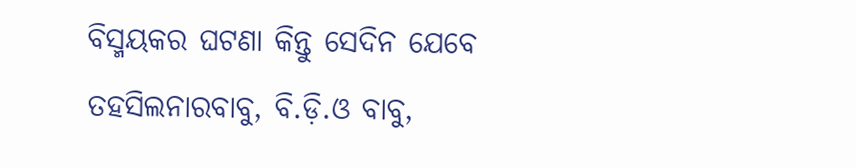ବିସ୍ମୟକର ଘଟଣା କିନ୍ତୁ ସେଦିନ ଯେବେ ତହସିଲନାରବାବୁ, ବି.ଡ଼ି.ଓ ବାବୁ,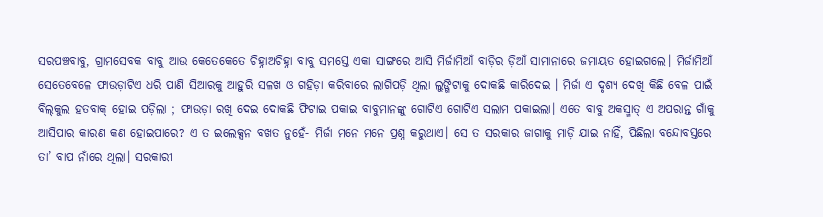ସରପଞ୍ଚବାବୁ, ଗ୍ରାମସେବକ ବାବୁ ଆଉ କେତେକେତେ ଚିହ୍ନାଅଚିହ୍ନା ବାବୁ ସମସ୍ତେ ଏକା ସାଙ୍ଗରେ ଆସି ମିର୍ଜାମିଆଁ ବାଡ଼ିର ଡ଼ିଆଁ ସାମାନାରେ ଜମାୟତ ହୋଇଗଲେ। ମିର୍ଜାମିଆଁ ସେତେବେଳେ ଫାଉଡ଼ାଟିଏ ଧରି ପାଣି ସିଆରକୁ ଆହୁରି ସଳଖ ଓ ଗହିଡ଼ା କରିବାରେ ଲାଗିପଡ଼ି ଥିଲା ଲୁଙ୍ଗିଟାକୁ ଦୋକଛି କାରିଦେଇ । ମିର୍ଜା ଏ ଦୃଶ୍ୟ ଦେଖି କିଛି ବେଳ ପାଇଁ ବିଲ୍‌କୁଲ ହତବାକ୍‌ ହୋଇ ପଡ଼ିଲା ; ଫାଉଡ଼ା ରଖି ଦେଇ ଦୋକଛି ଫିଟାଇ ପକାଇ ବାବୁମାନଙ୍କୁ ଗୋଟିଏ ଗୋଟିଏ ସଲାମ ପକାଇଲା। ଏତେ ବାବୁ ଅକସ୍ମାତ୍‌ ଏ ଅପରାନ୍ତ ଗାଁକୁ ଆସିପାର କାରଣ କଣ ହୋଇପାରେ? ଏ ତ ଇଲେକ୍ସନ ବଖତ ନୁହେଁ- ମିର୍ଜା ମନେ ମନେ ପ୍ରଶ୍ନ କରୁଥାଏ। ସେ ତ ସରକାର ଜାଗାକୁ ମାଡ଼ି ଯାଇ ନାହିଁ, ପିଛିଲା ବନ୍ଦୋବସ୍ତରେ ତା’ ବାପ ନାଁରେ ଥିଲା। ସରକାରୀ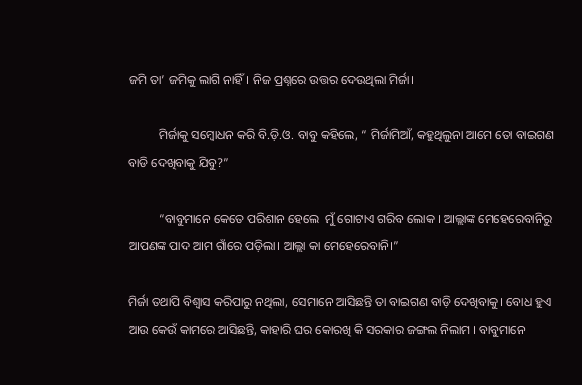ଜମି ତା’ ଜମିକୁ ଲାଗି ନାହିଁ। ନିଜ ପ୍ରଶ୍ନରେ ଉତ୍ତର ଦେଉଥିଲା ମିର୍ଜା।

          ମିର୍ଜାକୁ ସମ୍ବୋଧନ କରି ବି.ଡ଼ି.ଓ. ବାବୁ କହିଲେ, “ ମିର୍ଜାମିଆଁ, କହୁଥିଲୁନା ଆମେ ତୋ ବାଇଗଣ ବାଡି ଦେଖିବାକୁ ଯିବୁ?”

          “ବାବୁମାନେ କେତେ ପରିଶାନ ହେଲେ  ମୁଁ ଗୋଟାଏ ଗରିବ ଲୋକ । ଆଲ୍ଲାଙ୍କ ମେହେରେବାନିରୁ ଆପଣଙ୍କ ପାଦ ଆମ ଗାଁରେ ପଡ଼ିଲା। ଆଲ୍ଲା କା ମେହେରେବାନି।”

ମିର୍ଜା ତଥାପି ବିଶ୍ବାସ କରିପାରୁ ନଥିଲା, ସେମାନେ ଆସିଛନ୍ତି ତା ବାଇଗଣ ବାଡ଼ି ଦେଖିବାକୁ। ବୋଧ ହୁଏ ଆଉ କେଉଁ କାମରେ ଆସିଛନ୍ତି, କାହାରି ଘର କୋରଖି କି ସରକାର ଜଙ୍ଗଲ ନିଲାମ । ବାବୁମାନେ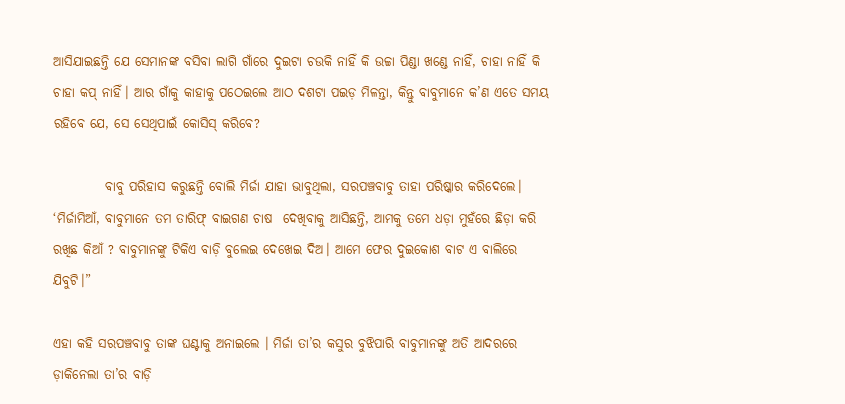ଆସିଯାଇଛନ୍ତି ଯେ ସେମାନଙ୍କ ବସିବା ଲାଗି ଗାଁରେ ଦୁଇଟା ଚଉକି ନାହିଁ କି ଉଚ୍ଚା ପିଣ୍ଡା ଖଣ୍ଡେ ନାହିଁ, ଚାହା ନାହିଁ କି ଚାହା କପ୍‌ ନାହିଁ। ଆର ଗାଁକୁ କାହାକୁ ପଠେଇଲେ ଆଠ ଦଶଟା ପଇଡ଼ ମିଳନ୍ତା, କିନ୍ତୁ ବାବୁମାନେ କ’ଣ ଏତେ ସମୟ ରହିବେ ଯେ, ସେ ସେଥିପାଇଁ କୋସିସ୍‌ କରିବେ?

          ବାବୁ ପରିହାସ କରୁଛନ୍ତି ବୋଲି ମିର୍ଜା ଯାହା ଭାବୁଥିଲା, ସରପଞ୍ଚବାବୁ ତାହା ପରିଷ୍କାର କରିଦେଲେ। ‘ମିର୍ଜାମିଆଁ, ବାବୁମାନେ ତମ ତାରିଫ୍‌ ବାଇଗଣ ଚାଷ  ଦେଖିବାକୁ ଆସିଛନ୍ତି, ଆମକୁ ତମେ ଧଡ଼ା ମୁହଁରେ ଛିଡ଼ା କରି ରଖିଛ କିଆଁ ? ବାବୁମାନଙ୍କୁ ଟିକିଏ ବାଡ଼ି ବୁଲେଇ ଦେଖେଇ ଦିଅ। ଆମେ ଫେର ଦୁଇକୋଶ ବାଟ ଏ ବାଲିରେ ଯିବୁଟି।”

ଏହା କହି ସରପଞ୍ଚବାବୁ ତାଙ୍କ ଘଣ୍ଟାକୁ ଅନାଇଲେ । ମିର୍ଜା ତା’ର କସୁର ବୁଝିପାରି ବାବୁମାନଙ୍କୁ ଅତି ଆଦରରେ ଡ଼ାକିନେଲା ତା’ର ବାଡ଼ି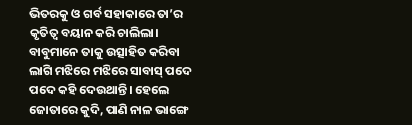ଭିତରକୁ ଓ ଗର୍ବ ସହାକାରେ ତା’ର କୃତିତ୍ବ ବୟାନ କରି ଚାଲିଲା। ବାବୁମାନେ ତାକୁ ଉତ୍ସାହିତ କରିବା ଲାଗି ମଝିରେ ମଝିରେ ସାବାସ୍‌ ପଦେ ପଦେ କହି ଦେଉଥାନ୍ତି। ହେଲେ ଜୋତାରେ କୁଦି, ପାଣି ନାଳ ଭାଙ୍ଗେ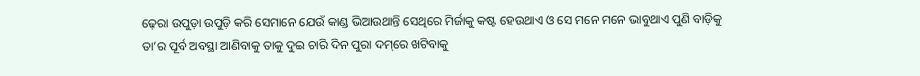ଢ଼େରା ଉପୁଡ଼ା ଉପୁଡ଼ି କରି ସେମାନେ ଯେଉଁ କାଣ୍ଡ ଭିଆଉଥାନ୍ତି ସେଥିରେ ମିର୍ଜାକୁ କଷ୍ଟ ହେଉଥାଏ ଓ ସେ ମନେ ମନେ ଭାବୁଥାଏ ପୁଣି ବାଡ଼ିକୁ ତା’ର ପୂର୍ବ ଅବସ୍ଥା ଆଣିବାକୁ ତାକୁ ଦୁଇ ଚାରି ଦିନ ପୁରା ଦମ୍‌ରେ ଖଟିବାକୁ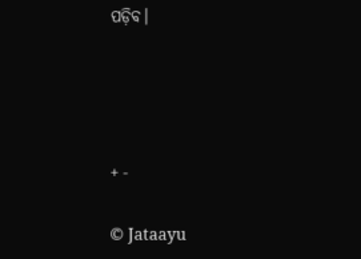ପଡ଼ିବ।




+ -

© Jataayu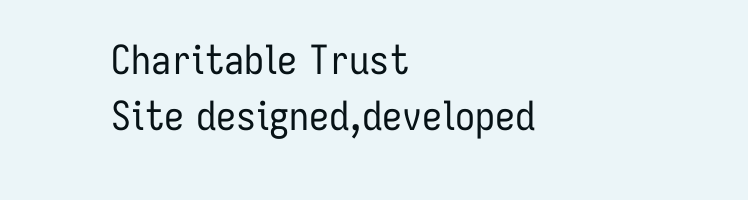Charitable Trust
Site designed,developed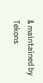& maintained by Tekons